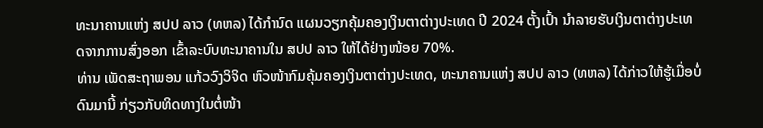ທະນາຄານແຫ່ງ ສປປ ລາວ (ທຫລ) ໄດ້ກຳນົດ ແຜນວຽກຄຸ້ມຄອງເງິນຕາຕ່າງປະເທດ ປີ 2024 ຕັ້ງເປົ້າ ນຳລາຍຮັບເງິນຕາຕ່າງປະເທດຈາກການສົ່ງອອກ ເຂົ້າລະບົບທະນາຄານໃນ ສປປ ລາວ ໃຫ້ໄດ້ຢ່າງໜ້ອຍ 70%.
ທ່ານ ເພັດສະຖາພອນ ແກ້ວວົງວິຈິດ ຫົວໜ້າກົມຄຸ້ມຄອງເງິນຕາຕ່າງປະເທດ, ທະນາຄານແຫ່ງ ສປປ ລາວ (ທຫລ) ໄດ້ກ່າວໃຫ້ຮູ້ເມື່ອບໍ່ດົນມານີ້ ກ່ຽວກັບທິດທາງໃນຕໍ່ໜ້າ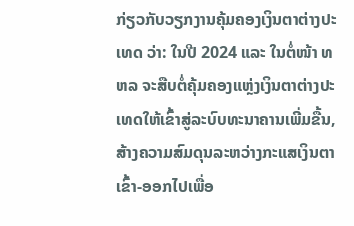ກ່ຽວກັບວຽກງານຄຸ້ມຄອງເງິນຕາຕ່າງປະເທດ ວ່າ: ໃນປີ 2024 ແລະ ໃນຕໍ່ໜ້າ ທຫລ ຈະສືບຕໍ່ຄຸ້ມຄອງແຫຼ່ງເງິນຕາຕ່າງປະເທດໃຫ້ເຂົ້າສູ່ລະບົບທະນາຄານເພີ່ມຂື້ນ, ສ້າງຄວາມສົມດຸນລະຫວ່າງກະແສເງິນຕາເຂົ້າ-ອອກໄປເພື່ອ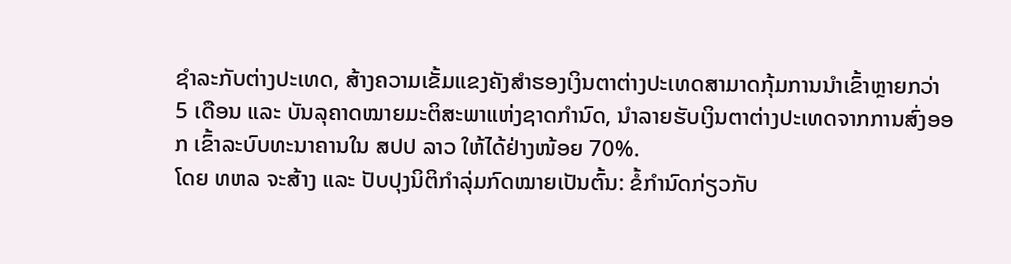ຊຳລະກັບຕ່າງປະເທດ, ສ້າງຄວາມເຂັ້ມແຂງຄັງສຳຮອງເງິນຕາຕ່າງປະເທດສາມາດກຸ້ມການນຳເຂົ້າຫຼາຍກວ່າ 5 ເດືອນ ແລະ ບັນລຸຄາດໝາຍມະຕິສະພາແຫ່ງຊາດກຳນົດ, ນຳລາຍຮັບເງິນຕາຕ່າງປະເທດຈາກການສົ່ງອອກ ເຂົ້າລະບົບທະນາຄານໃນ ສປປ ລາວ ໃຫ້ໄດ້ຢ່າງໜ້ອຍ 70%.
ໂດຍ ທຫລ ຈະສ້າງ ແລະ ປັບປຸງນິຕິກຳລຸ່ມກົດໝາຍເປັນຕົ້ນ: ຂໍ້ກຳນົດກ່ຽວກັບ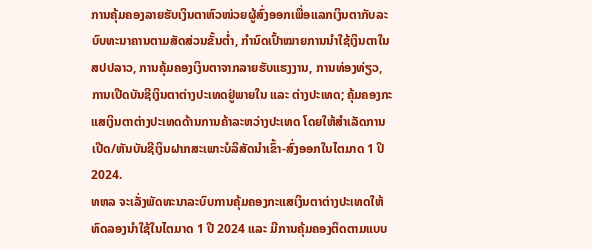ການຄຸ້ມຄອງລາຍຮັບເງິນຕາຫົວໜ່ວຍຜູ້ສົ່ງອອກເພື່ອແລກເງິນຕາກັບລະບົບທະນາຄານຕາມສັດສ່ວນຂັ້ນຕ່ຳ, ກຳນົດເປົ້າໝາຍການນຳໃຊ້ເງິນຕາໃນ ສປປລາວ, ການຄຸ້ມຄອງເງິນຕາຈາກລາຍຮັບແຮງງານ, ການທ່ອງທ່ຽວ, ການເປີດບັນຊີເງິນຕາຕ່າງປະເທດຢູ່ພາຍໃນ ແລະ ຕ່າງປະເທດ; ຄຸ້ມຄອງກະແສເງິນຕາຕ່າງປະເທດດ້ານການຄ້າລະຫວ່າງປະເທດ ໂດຍໃຫ້ສຳເລັດການເປີດ/ຫັນບັນຊີເງິນຝາກສະເພາະບໍລິສັດນຳເຂົ້າ-ສົ່ງອອກໃນໄຕມາດ 1 ປິ 2024.
ທຫລ ຈະເລັ່ງພັດທະນາລະບົບການຄຸ້ມຄອງກະແສເງິນຕາຕ່າງປະເທດໃຫ້ທົດລອງນຳໃຊ້ໃນໄຕມາດ 1 ປີ 2024 ແລະ ມີການຄຸ້ມຄອງຕິດຕາມແບບ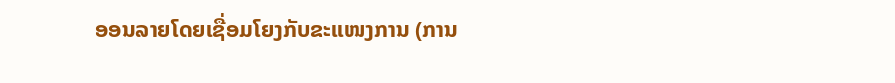ອອນລາຍໂດຍເຊື່ອມໂຍງກັບຂະແໜງການ (ການ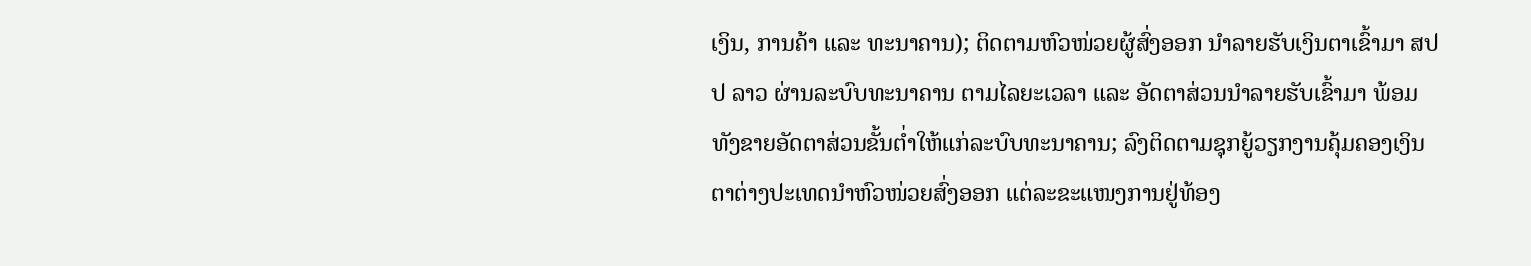ເງິນ, ການຄ້າ ແລະ ທະນາຄານ); ຕິດຕາມຫົວໜ່ວຍຜູ້ສົ່ງອອກ ນໍາລາຍຮັບເງິນຕາເຂົ້າມາ ສປປ ລາວ ຜ່ານລະບົບທະນາຄານ ຕາມໄລຍະເວລາ ແລະ ອັດຕາສ່ວນນຳລາຍຮັບເຂົ້າມາ ພ້ອມທັງຂາຍອັດຕາສ່ວນຂັ້ນຕ່ຳໃຫ້ແກ່ລະບົບທະນາຄານ; ລົງຕິດຕາມຊຸກຍູ້ວຽກງານຄຸ້ມຄອງເງິນຕາຕ່າງປະເທດນຳຫົວໜ່ວຍສົ່ງອອກ ແຕ່ລະຂະແໜງການຢູ່ທ້ອງ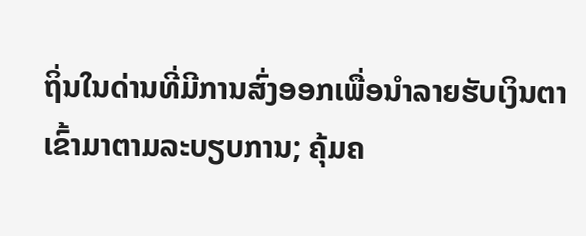ຖິ່ນໃນດ່ານທີ່ມີການສົ່ງອອກເພື່ອນຳລາຍຮັບເງິນຕາເຂົ້າມາຕາມລະບຽບການ; ຄຸ້ມຄ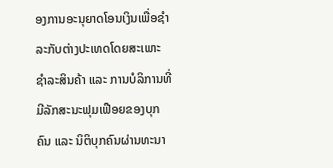ອງການອະນຸຍາດໂອນເງິນເພື່ອຊຳລະກັບຕ່າງປະເທດໂດຍສະເພາະຊຳລະສິນຄ້າ ແລະ ການບໍລິການທີ່ມີລັກສະນະຟຸມເຟືອຍຂອງບຸກຄົນ ແລະ ນິຕິບຸກຄົນຜ່ານທະນາ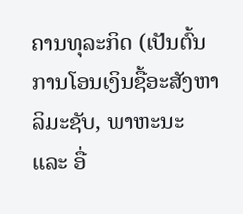ຄານທຸລະກິດ (ເປັນຕົ້ນການໂອນເງິນຊື້ອະສັງຫາລິມະຊັບ, ພາຫະນະ ແລະ ອື່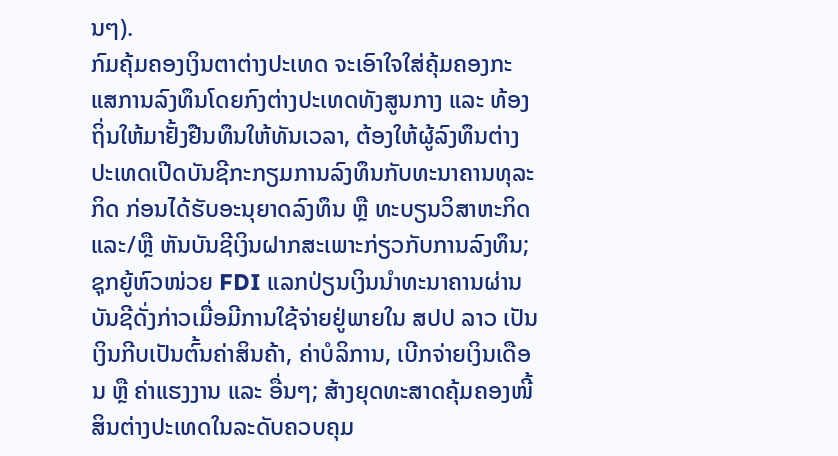ນໆ).
ກົມຄຸ້ມຄອງເງິນຕາຕ່າງປະເທດ ຈະເອົາໃຈໃສ່ຄຸ້ມຄອງກະແສການລົງທຶນໂດຍກົງຕ່າງປະເທດທັງສູນກາງ ແລະ ທ້ອງຖິ່ນໃຫ້ມາຢັ້ງຢືນທຶນໃຫ້ທັນເວລາ, ຕ້ອງໃຫ້ຜູ້ລົງທຶນຕ່າງປະເທດເປີດບັນຊີກະກຽມການລົງທຶນກັບທະນາຄານທຸລະກິດ ກ່ອນໄດ້ຮັບອະນຸຍາດລົງທຶນ ຫຼື ທະບຽນວິສາຫະກິດແລະ/ຫຼື ຫັນບັນຊີເງິນຝາກສະເພາະກ່ຽວກັບການລົງທຶນ; ຊຸກຍູ້ຫົວໜ່ວຍ FDI ແລກປ່ຽນເງິນນຳທະນາຄານຜ່ານບັນຊີດັ່ງກ່າວເມື່ອມີການໃຊ້ຈ່າຍຢູ່ພາຍໃນ ສປປ ລາວ ເປັນເງິນກີບເປັນຕົ້ນຄ່າສິນຄ້າ, ຄ່າບໍລິການ, ເບີກຈ່າຍເງິນເດືອນ ຫຼື ຄ່າແຮງງານ ແລະ ອື່ນໆ; ສ້າງຍຸດທະສາດຄຸ້ມຄອງໜີ້ສິນຕ່າງປະເທດໃນລະດັບຄວບຄຸມ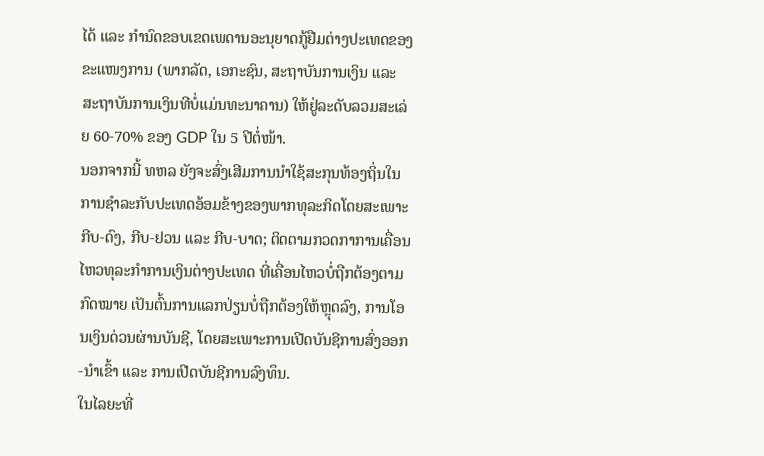ໄດ້ ແລະ ກຳນົດຂອບເຂດເພດານອະນຸຍາດກູ້ຢືມຕ່າງປະເທດຂອງຂະແໜງການ (ພາກລັດ, ເອກະຊົນ, ສະຖາບັນການເງິນ ແລະ ສະຖາບັນການເງິນທີບໍ່ແມ່ນທະນາຄານ) ໃຫ້ຢູ່ລະດັບລວມສະເລ່ຍ 60-70% ຂອງ GDP ໃນ 5 ປີຕໍ່ໜ້າ.
ນອກຈາກນີ້ ທຫລ ຍັງຈະສົ່ງເສີມການນຳໃຊ້ສະກຸນທ້ອງຖິ່ນໃນການຊຳລະກັບປະເທດອ້ອມຂ້າງຂອງພາກທຸລະກິດໂດຍສະເພາະກີບ-ດົງ, ກີບ-ຢວນ ແລະ ກີບ-ບາດ; ຕິດຕາມກວດກາການເຄື່ອນໄຫວທຸລະກໍາການເງິນຕ່າງປະເທດ ທີ່ເຄື່ອນໄຫວບໍ່ຖືກຕ້ອງຕາມກົດໝາຍ ເປັນຕົ້ນການແລກປ່ຽນບໍ່ຖືກຕ້ອງໃຫ້ຫຼຸດລົງ, ການໂອນເງິນດ່ວນຜ່ານບັນຊີ, ໂດຍສະເພາະການເປີດບັນຊີການສົ່ງອອກ-ນຳເຂົ້າ ແລະ ການເປີດບັນຊີການລົງທຶນ.
ໃນໄລຍະທີ່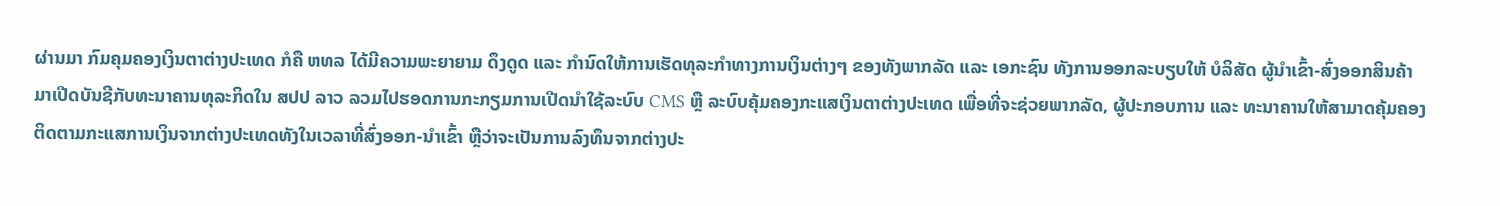ຜ່ານມາ ກົມຄຸມຄອງເງິນຕາຕ່າງປະເທດ ກໍຄື ຫທລ ໄດ້ມີຄວາມພະຍາຍາມ ດຶງດູດ ແລະ ກຳນົດໃຫ້ການເຮັດທຸລະກຳທາງການເງິນຕ່າງໆ ຂອງທັງພາກລັດ ແລະ ເອກະຊົນ ທັງການອອກລະບຽບໃຫ້ ບໍລິສັດ ຜູ້ນຳເຂົ້າ-ສົ່ງອອກສິນຄ້າ ມາເປີດບັນຊີກັບທະນາຄານທຸລະກິດໃນ ສປປ ລາວ ລວມໄປຮອດການກະກຽມການເປີດນຳໃຊ້ລະບົບ CMS ຫຼື ລະບົບຄຸ້ມຄອງກະແສເງິນຕາຕ່າງປະເທດ ເພື່ອທີ່ຈະຊ່ວຍພາກລັດ, ຜູ້ປະກອບການ ແລະ ທະນາຄານໃຫ້ສາມາດຄຸ້ມຄອງຕິດຕາມກະແສການເງິນຈາກຕ່າງປະເທດທັງໃນເວລາທີ່ສົ່ງອອກ-ນຳເຂົ້າ ຫຼືວ່າຈະເປັນການລົງທຶນຈາກຕ່າງປະ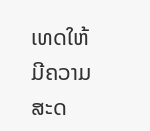ເທດໃຫ້ມີຄວາມສະດ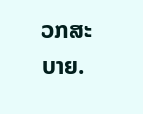ວກສະບາຍ.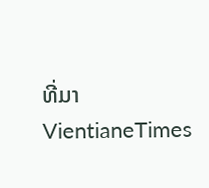ທີ່ມາ VientianeTimes